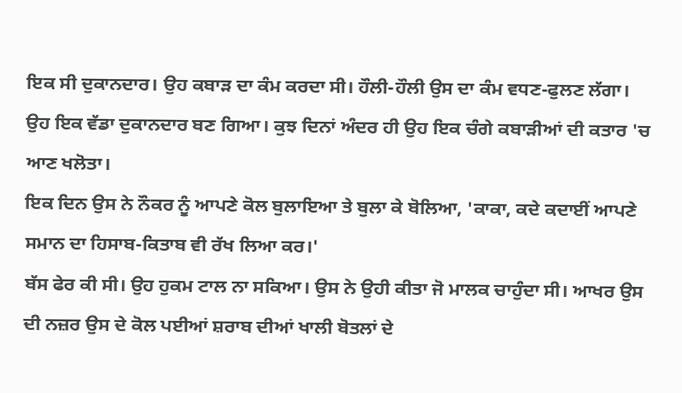ਇਕ ਸੀ ਦੁਕਾਨਦਾਰ। ਉਹ ਕਬਾੜ ਦਾ ਕੰਮ ਕਰਦਾ ਸੀ। ਹੌਲੀ-ਹੌਲੀ ਉਸ ਦਾ ਕੰਮ ਵਧਣ-ਫੁਲਣ ਲੱਗਾ। ਉਹ ਇਕ ਵੱਡਾ ਦੁਕਾਨਦਾਰ ਬਣ ਗਿਆ। ਕੁਝ ਦਿਨਾਂ ਅੰਦਰ ਹੀ ਉਹ ਇਕ ਚੰਗੇ ਕਬਾੜੀਆਂ ਦੀ ਕਤਾਰ 'ਚ ਆਣ ਖਲੋਤਾ।
ਇਕ ਦਿਨ ਉਸ ਨੇ ਨੌਕਰ ਨੂੰ ਆਪਣੇ ਕੋਲ ਬੁਲਾਇਆ ਤੇ ਬੁਲਾ ਕੇ ਬੋਲਿਆ, 'ਕਾਕਾ, ਕਦੇ ਕਦਾਈਂ ਆਪਣੇ ਸਮਾਨ ਦਾ ਹਿਸਾਬ-ਕਿਤਾਬ ਵੀ ਰੱਖ ਲਿਆ ਕਰ।'
ਬੱਸ ਫੇਰ ਕੀ ਸੀ। ਉਹ ਹੁਕਮ ਟਾਲ ਨਾ ਸਕਿਆ। ਉਸ ਨੇ ਉਹੀ ਕੀਤਾ ਜੋ ਮਾਲਕ ਚਾਹੁੰਦਾ ਸੀ। ਆਖਰ ਉਸ ਦੀ ਨਜ਼ਰ ਉਸ ਦੇ ਕੋਲ ਪਈਆਂ ਸ਼ਰਾਬ ਦੀਆਂ ਖਾਲੀ ਬੋਤਲਾਂ ਦੇ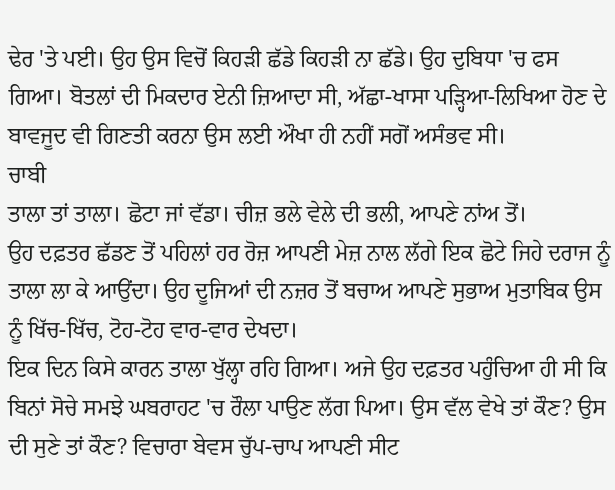ਢੇਰ 'ਤੇ ਪਈ। ਉਹ ਉਸ ਵਿਚੋਂ ਕਿਹੜੀ ਛੱਡੇ ਕਿਹੜੀ ਨਾ ਛੱਡੇ। ਉਹ ਦੁਬਿਧਾ 'ਚ ਫਸ ਗਿਆ। ਬੋਤਲਾਂ ਦੀ ਮਿਕਦਾਰ ਏਨੀ ਜ਼ਿਆਦਾ ਸੀ, ਅੱਛਾ-ਖਾਸਾ ਪੜ੍ਹਿਆ-ਲਿਖਿਆ ਹੋਣ ਦੇ ਬਾਵਜੂਦ ਵੀ ਗਿਣਤੀ ਕਰਨਾ ਉਸ ਲਈ ਔਖਾ ਹੀ ਨਹੀਂ ਸਗੋਂ ਅਸੰਭਵ ਸੀ।
ਚਾਬੀ
ਤਾਲਾ ਤਾਂ ਤਾਲਾ। ਛੋਟਾ ਜਾਂ ਵੱਡਾ। ਚੀਜ਼ ਭਲੇ ਵੇਲੇ ਦੀ ਭਲੀ, ਆਪਣੇ ਨਾਂਅ ਤੋਂ।
ਉਹ ਦਫ਼ਤਰ ਛੱਡਣ ਤੋਂ ਪਹਿਲਾਂ ਹਰ ਰੋਜ਼ ਆਪਣੀ ਮੇਜ਼ ਨਾਲ ਲੱਗੇ ਇਕ ਛੋਟੇ ਜਿਹੇ ਦਰਾਜ ਨੂੰ ਤਾਲਾ ਲਾ ਕੇ ਆਉਂਦਾ। ਉਹ ਦੂਜਿਆਂ ਦੀ ਨਜ਼ਰ ਤੋਂ ਬਚਾਅ ਆਪਣੇ ਸੁਭਾਅ ਮੁਤਾਬਿਕ ਉਸ ਨੂੰ ਖਿੱਚ-ਖਿੱਚ, ਟੋਹ-ਟੋਹ ਵਾਰ-ਵਾਰ ਦੇਖਦਾ।
ਇਕ ਦਿਨ ਕਿਸੇ ਕਾਰਨ ਤਾਲਾ ਖੁੱਲ੍ਹਾ ਰਹਿ ਗਿਆ। ਅਜੇ ਉਹ ਦਫ਼ਤਰ ਪਹੁੰਚਿਆ ਹੀ ਸੀ ਕਿ ਬਿਨਾਂ ਸੋਚੇ ਸਮਝੇ ਘਬਰਾਹਟ 'ਚ ਰੌਲਾ ਪਾਉਣ ਲੱਗ ਪਿਆ। ਉਸ ਵੱਲ ਵੇਖੇ ਤਾਂ ਕੌਣ? ਉਸ ਦੀ ਸੁਣੇ ਤਾਂ ਕੌਣ? ਵਿਚਾਰਾ ਬੇਵਸ ਚੁੱਪ-ਚਾਪ ਆਪਣੀ ਸੀਟ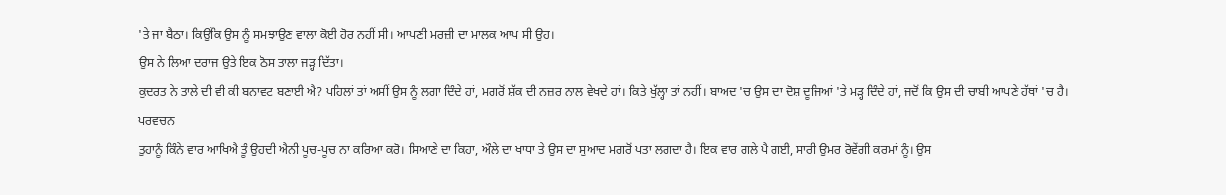'ਤੇ ਜਾ ਬੈਠਾ। ਕਿਉਂਕਿ ਉਸ ਨੂੰ ਸਮਝਾਉਣ ਵਾਲਾ ਕੋਈ ਹੋਰ ਨਹੀਂ ਸੀ। ਆਪਣੀ ਮਰਜ਼ੀ ਦਾ ਮਾਲਕ ਆਪ ਸੀ ਉਹ।
ਉਸ ਨੇ ਲਿਆ ਦਰਾਜ ਉਤੇ ਇਕ ਠੋਸ ਤਾਲਾ ਜੜ੍ਹ ਦਿੱਤਾ।
ਕੁਦਰਤ ਨੇ ਤਾਲੇ ਦੀ ਵੀ ਕੀ ਬਨਾਵਟ ਬਣਾਈ ਐ? ਪਹਿਲਾਂ ਤਾਂ ਅਸੀਂ ਉਸ ਨੂੰ ਲਗਾ ਦਿੰਦੇ ਹਾਂ, ਮਗਰੋਂ ਸ਼ੱਕ ਦੀ ਨਜ਼ਰ ਨਾਲ ਵੇਖਦੇ ਹਾਂ। ਕਿਤੇ ਖੁੱਲ੍ਹਾ ਤਾਂ ਨਹੀਂ। ਬਾਅਦ 'ਚ ਉਸ ਦਾ ਦੋਸ਼ ਦੂਜਿਆਂ 'ਤੇ ਮੜ੍ਹ ਦਿੰਦੇ ਹਾਂ, ਜਦੋਂ ਕਿ ਉਸ ਦੀ ਚਾਬੀ ਆਪਣੇ ਹੱਥਾਂ 'ਚ ਹੈ।
ਪਰਵਚਨ
ਤੁਹਾਨੂੰ ਕਿੰਨੇ ਵਾਰ ਆਖਿਐ ਤੂੰ ਉਹਦੀ ਐਨੀ ਪੂਚ-ਪੂਚ ਨਾ ਕਰਿਆ ਕਰੋ। ਸਿਆਣੇ ਦਾ ਕਿਹਾ, ਔਲੇ ਦਾ ਖਾਧਾ ਤੇ ਉਸ ਦਾ ਸੁਆਦ ਮਗਰੋਂ ਪਤਾ ਲਗਦਾ ਹੈ। ਇਕ ਵਾਰ ਗਲੇ ਪੈ ਗਈ, ਸਾਰੀ ਉਮਰ ਰੋਵੇਂਗੀ ਕਰਮਾਂ ਨੂੰ। ਉਸ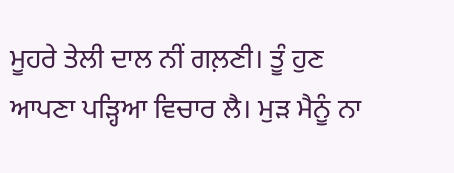ਮੂਹਰੇ ਤੇਲੀ ਦਾਲ ਨੀਂ ਗਲ਼ਣੀ। ਤੂੰ ਹੁਣ ਆਪਣਾ ਪੜ੍ਹਿਆ ਵਿਚਾਰ ਲੈ। ਮੁੜ ਮੈਨੂੰ ਨਾ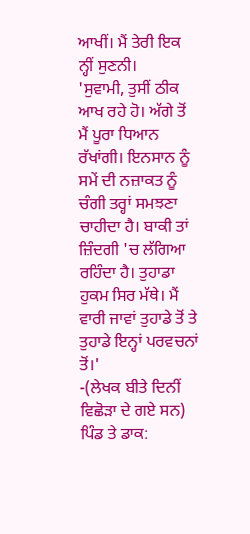ਆਖੀਂ। ਮੈਂ ਤੇਰੀ ਇਕ ਨ੍ਹੀਂ ਸੁਣਨੀ।
'ਸੁਵਾਮੀ, ਤੁਸੀਂ ਠੀਕ ਆਖ ਰਹੇ ਹੋ। ਅੱਗੇ ਤੋਂ ਮੈਂ ਪੂਰਾ ਧਿਆਨ ਰੱਖਾਂਗੀ। ਇਨਸਾਨ ਨੂੰ ਸਮੇਂ ਦੀ ਨਜ਼ਾਕਤ ਨੂੰ ਚੰਗੀ ਤਰ੍ਹਾਂ ਸਮਝਣਾ ਚਾਹੀਦਾ ਹੈ। ਬਾਕੀ ਤਾਂ ਜ਼ਿੰਦਗੀ 'ਚ ਲੱਗਿਆ ਰਹਿੰਦਾ ਹੈ। ਤੁਹਾਡਾ ਹੁਕਮ ਸਿਰ ਮੱਥੇ। ਮੈਂ ਵਾਰੀ ਜਾਵਾਂ ਤੁਹਾਡੇ ਤੋਂ ਤੇ ਤੁਹਾਡੇ ਇਨ੍ਹਾਂ ਪਰਵਚਨਾਂ ਤੋਂ।'
-(ਲੇਖਕ ਬੀਤੇ ਦਿਨੀਂ ਵਿਛੋੜਾ ਦੇ ਗਏ ਸਨ)
ਪਿੰਡ ਤੇ ਡਾਕ: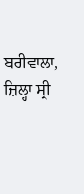ਬਰੀਵਾਲਾ, ਜ਼ਿਲ੍ਹਾ ਸ੍ਰੀ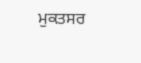ਮੁਕਤਸਰ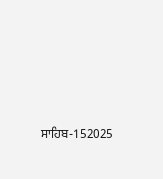ਸਾਹਿਬ-152025